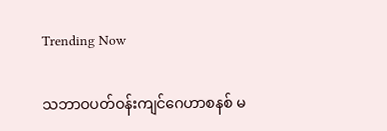Trending Now

သဘာဝပတ်ဝန်းကျင်ဂေဟာစနစ် မ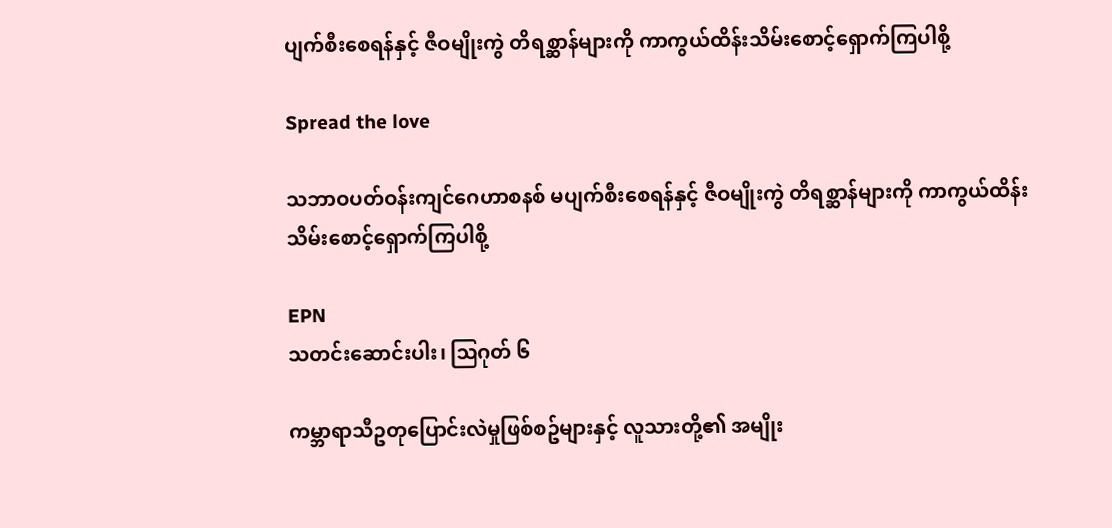ပျက်စီးစေရန်နှင့် ဇီဝမျိုးကွဲ တိရစ္ဆာန်များကို ကာကွယ်ထိန်းသိမ်းစောင့်ရှောက်ကြပါစို့

Spread the love

သဘာဝပတ်ဝန်းကျင်ဂေဟာစနစ် မပျက်စီးစေရန်နှင့် ဇီဝမျိုးကွဲ တိရစ္ဆာန်များကို ကာကွယ်ထိန်းသိမ်းစောင့်ရှောက်ကြပါစို့

EPN
သတင်းဆောင်းပါး၊ ဩဂုတ် ၆

ကမ္ဘာရာသီဥတုပြောင်းလဲမှုဖြစ်စဥ်များနှင့် လူသားတို့၏ အမျိုး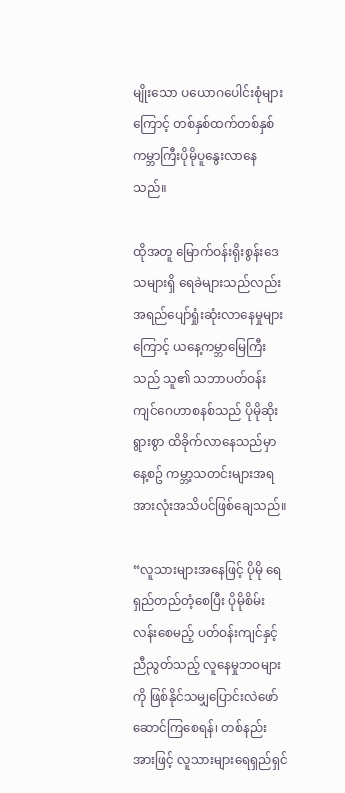မျိုးသော ပယောဂပေါင်းစုံများကြောင့် တစ်နှစ်ထက်တစ်နှစ် ကမ္ဘာကြီးပိုမိုပူနွေးလာနေသည်။

ထိုအတူ မြောက်ဝန်းရိုးစွန်းဒေသများရှိ ရေခဲများသည်လည်း အရည်ပျော်ရှုံးဆုံးလာနေမှုများကြောင့် ယနေ့ကမ္ဘာမြေကြီးသည် သူ၏ သဘာပတ်ဝန်းကျင်ဂေဟာစနစ်သည် ပိုမိုဆိုးရွားစွာ ထိခိုက်လာနေသည်မှာ နေ့စဥ် ကမ္ဘာ့သတင်းများအရ အားလုံးအသိပင်ဖြစ်ချေသည်။

“လူသားများအနေဖြင့် ပိုမို ရေရှည်တည်တံ့စေပြီး ပိုမိုစိမ်းလန်းစေမည့် ပတ်ဝန်းကျင်နှင့် ညီညွတ်သည့် လူနေမှုဘဝများကို ဖြစ်နိုင်သမျှပြောင်းလဲဖော်ဆောင်ကြစေရန်၊ တစ်နည်းအားဖြင့် လူသားများရေရှည်ရှင်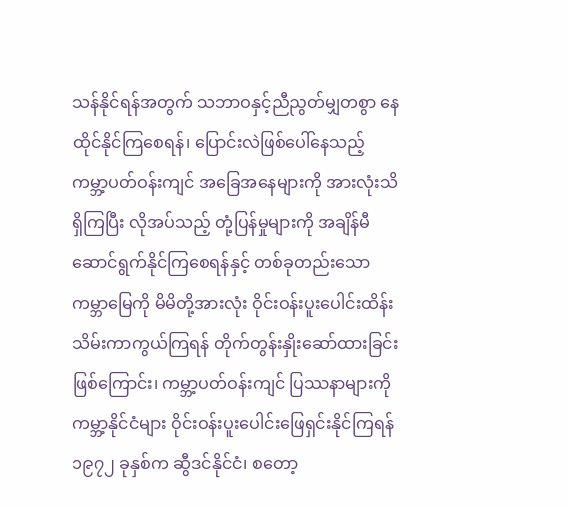သန်နိုင်ရန်အတွက် သဘာဝနှင့်ညီညွတ်မျှတစွာ နေထိုင်နိုင်ကြစေရန်၊ ပြောင်းလဲဖြစ်ပေါ်နေသည့် ကမ္ဘာ့ပတ်ဝန်းကျင် အခြေအနေများကို အားလုံးသိရှိကြပြီး လိုအပ်သည့် တုံ့ပြန်မှုများကို အချိန်မီ ဆောင်ရွက်နိုင်ကြစေရန်နှင့် တစ်ခုတည်းသော ကမ္ဘာမြေကို မိမိတို့အားလုံး ဝိုင်းဝန်းပူးပေါင်းထိန်းသိမ်းကာကွယ်ကြရန် တိုက်တွန်းနှိုးဆော်ထားခြင်းဖြစ်ကြောင်း၊ ကမ္ဘာ့ပတ်ဝန်းကျင် ပြဿနာများကို ကမ္ဘာ့နိုင်ငံများ ဝိုင်းဝန်းပူးပေါင်းဖြေရှင်းနိုင်ကြရန် ၁၉၇၂ ခုနှစ်က ဆွီဒင်နိုင်ငံ၊ စတော့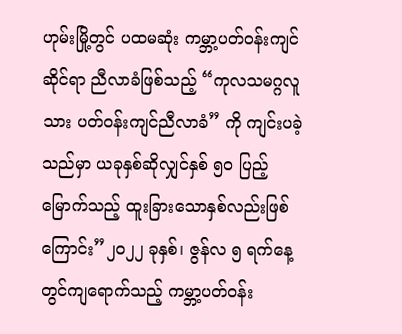ဟုမ်းမြို့တွင် ပထမဆုံး ကမ္ဘာ့ပတ်ဝန်းကျင်ဆိုင်ရာ ညီလာခံဖြစ်သည့် “ကုလသမဂ္ဂလူသား ပတ်ဝန်းကျင်ညီလာခံ” ကို ကျင်းပခဲ့သည်မှာ ယခုနှစ်ဆိုလျှင်နှစ် ၅၀ ပြည့်မြောက်သည့် ထူးခြားသောနှစ်လည်းဖြစ်ကြောင်း”၂၀၂၂ ခုနှစ်၊ ဇွန်လ ၅ ရက်နေ့တွင်ကျရောက်သည့် ကမ္ဘာ့ပတ်ဝန်း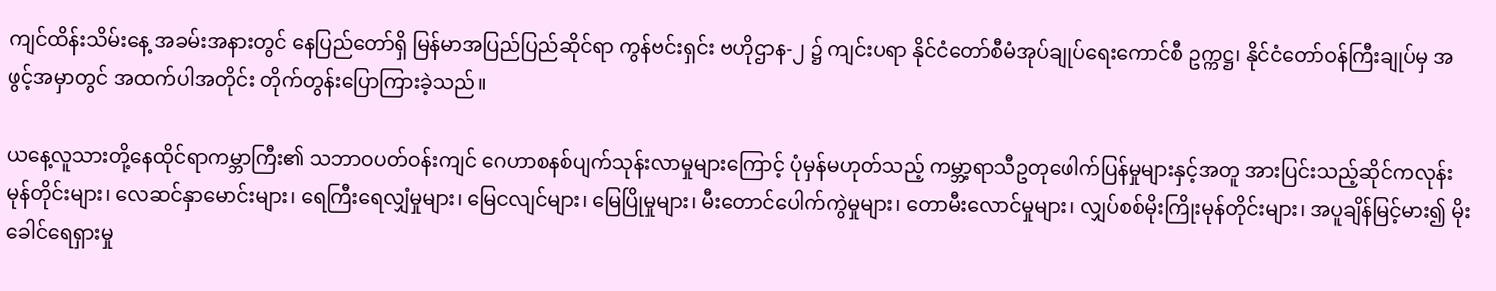ကျင်ထိန်းသိမ်းနေ့ အခမ်းအနားတွင် နေပြည်တော်ရှိ မြန်မာအပြည်ပြည်ဆိုင်ရာ ကွန်ဗင်းရှင်း ဗဟိုဌာန-၂ ၌ ကျင်းပရာ နိုင်ငံတော်စီမံအုပ်ချုပ်ရေးကောင်စီ ဥက္ကဋ္ဌ၊ နိုင်ငံတော်ဝန်ကြီးချုပ်မှ အဖွင့်အမှာတွင် အထက်ပါအတိုင်း တိုက်တွန်းပြောကြားခဲ့သည်။

ယနေ့လူသားတို့နေထိုင်ရာကမ္ဘာကြီး၏ သဘာဝပတ်ဝန်းကျင် ဂေဟာစနစ်ပျက်သုန်းလာမှုများကြောင့် ပုံမှန်မဟုတ်သည့် ကမ္ဘာ့ရာသီဥတုဖေါက်ပြန်မှုများနှင့်အတူ အားပြင်းသည့်ဆိုင်ကလုန်းမုန်တိုင်းများ၊ လေဆင်နှာမောင်းများ၊ ရေကြီးရေလျှံမှုများ၊ မြေငလျင်များ၊ မြေပြိုမှုများ၊ မီးတောင်ပေါက်ကွဲမှုများ၊ တောမီးလောင်မှုများ၊ လျှပ်စစ်မိုးကြိုးမုန်တိုင်းများ၊ အပူချိန်မြင့်မား၍ မိုးခေါင်ရေရှားမှု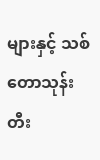များနှင့် သစ်တောသုန်းတီး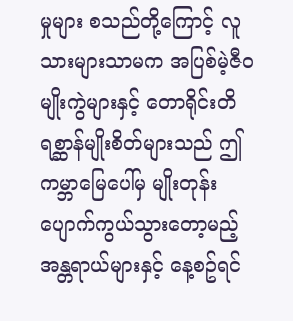မှုများ စသည်တို့ကြောင့် လူသားများသာမက အပြစ်မဲ့ဇီဝမျိုးကွဲများနှင့် တောရိုင်းတိရစ္ဆာန်မျိုးစိတ်များသည် ဤကမ္ဘာမြေပေါ်မှ မျိုးတုန်းပျောက်ကွယ်သွားတော့မည့် အန္တရာယ်များနှင့် နေ့စဥ်ရင်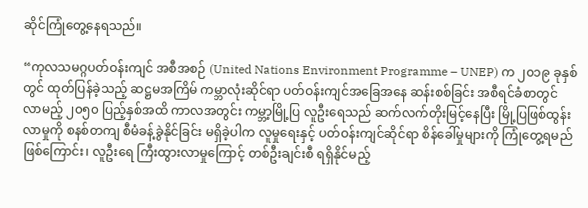ဆိုင်ကြုံတွေ့နေရသည်။

“ကုလသမဂ္ဂပတ်ဝန်းကျင် အစီအစဉ် (United Nations Environment Programme – UNEP) က ၂၀၁၉ ခုနှစ်တွင် ထုတ်ပြန်ခဲ့သည့် ဆဋ္ဌမအကြိမ် ကမ္ဘာလုံးဆိုင်ရာ ပတ်ဝန်းကျင်အခြေအနေ ဆန်းစစ်ခြင်း အစီရင်ခံစာတွင် လာမည့် ၂၀၅၀ ပြည့်နှစ်အထိ ကာလအတွင်း ကမ္ဘာ့မြို့ပြ လူဦးရေသည် ဆက်လက်တိုးမြင့်နေပြီး မြို့ပြဖြစ်ထွန်းလာမှုကို စနစ်တကျ စီမံခန့်ခွဲနိုင်ခြင်း မရှိခဲ့ပါက လူမှုရေးနှင့် ပတ်ဝန်းကျင်ဆိုင်ရာ စိန်ခေါ်မှုများကို ကြုံတွေ့ရမည် ဖြစ်ကြောင်း၊ လူဦးရေ ကြီးထွားလာမှုကြောင့် တစ်ဦးချင်းစီ ရရှိနိုင်မည့်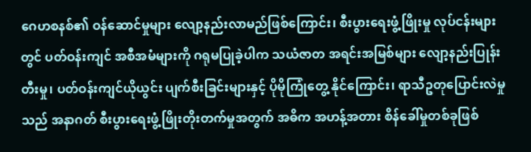ဂေဟစနစ်၏ ဝန်ဆောင်မှုများ လျော့နည်းလာမည်ဖြစ်ကြောင်း၊ စီးပွားရေးဖွံ့ဖြိုးမှု လုပ်ငန်းများတွင် ပတ်ဝန်းကျင် အစီအမံများကို ဂရုမပြုခဲ့ပါက သယံဇာတ အရင်းအမြစ်များ လျော့နည်းပြုန်းတီးမှု၊ ပတ်ဝန်းကျင်ယိုယွင်း ပျက်စီးခြင်းများနှင့် ပိုမိုကြုံတွေ့ နိုင်ကြောင်း၊ ရာသီဥတုပြောင်းလဲမှုသည် အနာဂတ် စီးပွားရေးဖွံ့ဖြိုးတိုးတက်မှုအတွက် အဓိက အဟန့်အတား စိန်ခေါ်မှုတစ်ခုဖြစ်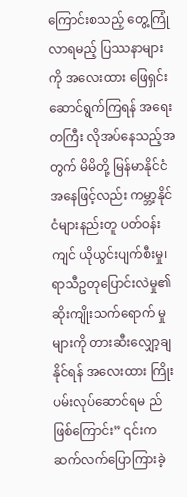ကြောင်းစသည့် တွေ့ကြုံလာရမည့် ပြဿနာများကို အလေးထား ဖြေရှင်းဆောင်ရွက်ကြရန် အရေးတကြီး လိုအပ်နေသည့်အတွက် မိမိတို့ မြန်မာနိုင်ငံအနေဖြင့်လည်း ကမ္ဘာ့နိုင်ငံများနည်းတူ ပတ်ဝန်းကျင် ယိုယွင်းပျက်စီးမှု၊ ရာသီဥတုပြောင်းလဲမှု၏ ဆိုးကျိုးသက်ရောက် မှုများကို တားဆီးလျှော့ချနိုင်ရန် အလေးထား ကြိုးပမ်းလုပ်ဆောင်ရမ ည်ဖြစ်ကြောင်း” ၎င်းက ဆက်လက်ပြောကြားခဲ့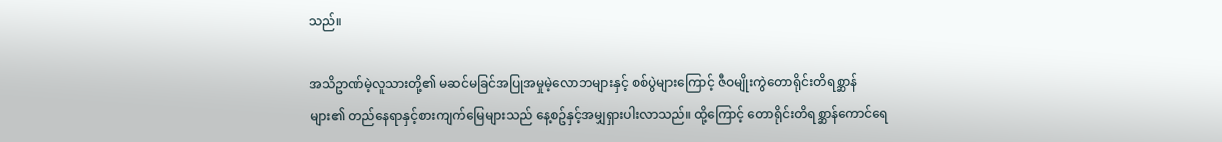သည်။

အသိဥာဏ်မဲ့လူသားတို့၏ မဆင်မခြင်အပြုအမှုမဲ့လောဘများနှင့် စစ်ပွဲများကြောင့် ဇီဝမျိုးကွဲတောရိုင်းတိရစ္ဆာန်များ၏ တည်နေရာနှင့်စားကျက်မြေများသည် နေ့စဥ်နှင့်အမျှရှားပါးလာသည်။ ထို့ကြောင့် တောရိုင်းတိရစ္ဆာန်ကောင်ရေ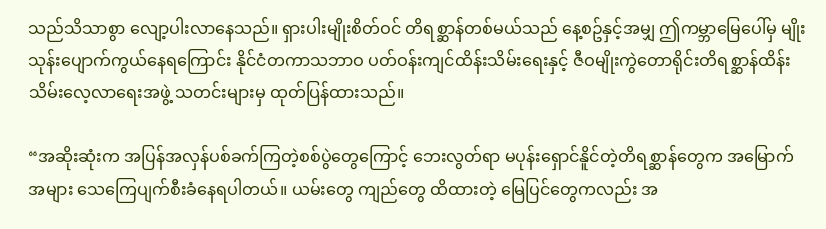သည်သိသာစွာ လျော့ပါးလာနေသည်။ ရှားပါးမျိုးစိတ်ဝင် တိရစ္ဆာန်တစ်မယ်သည် နေ့စဥ်နှင့်အမျှ ဤကမ္ဘာမြေပေါ်မှ မျိုးသုန်းပျောက်ကွယ်နေရကြောင်း နိုင်ငံတကာသဘာဝ ပတ်ဝန်းကျင်ထိန်းသိမ်းရေးနှင့် ဇီဝမျိုးကွဲတောရိုင်းတိရစ္ဆာန်ထိန်းသိမ်းလေ့လာရေးအဖွဲ့ သတင်းများမှ ထုတ်ပြန်ထားသည်။

“အဆိုးဆုံးက အပြန်အလှန်ပစ်ခက်ကြတဲ့စစ်ပွဲတွေကြောင့် ဘေးလွတ်ရာ မပုန်းရှောင်နိူင်တဲ့တိရစ္ဆာန်တွေက အမြောက်အများ သေကြေပျက်စီးခံနေရပါတယ်။ ယမ်းတွေ ကျည်တွေ ထိထားတဲ့ မြေပြင်တွေကလည်း အ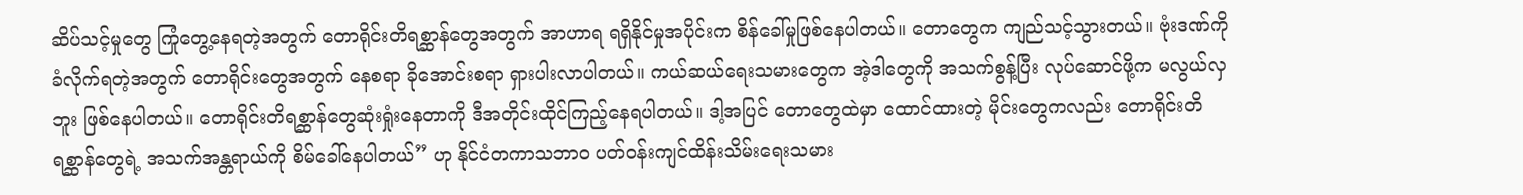ဆိပ်သင့်မှုတွေ ကြုံတွေ့နေရတဲ့အတွက် တောရိုင်းတိရစ္ဆာန်တွေအတွက် အာဟာရ ရရှိနိုင်မှုအပိုင်းက စိန်ခေါ်မှုဖြစ်နေပါတယ်။ တောတွေက ကျည်သင့်သွားတယ်။ ဗုံးဒဏ်ကို ခံလိုက်ရတဲ့အတွက် တောရိုင်းတွေအတွက် နေစရာ ခိုအောင်းစရာ ရှားပါးလာပါတယ်။ ကယ်ဆယ်ရေးသမားတွေက အဲ့ဒါတွေကို အသက်စွန့်ပြီး လုပ်ဆောင်ဖို့က မလွယ်လှဘူး ဖြစ်နေပါတယ်။ တောရိုင်းတိရစ္ဆာန်တွေဆုံးရှုံးနေတာကို ဒီအတိုင်းထိုင်ကြည့်နေရပါတယ်။ ဒါ့အပြင် တောတွေထဲမှာ ထောင်ထားတဲ့ မိုင်းတွေကလည်း တောရိုင်းတိရစ္ဆာန်တွေရဲ့ အသက်အန္တရာယ်ကို စိမ်ခေါ်နေပါတယ်” ဟု နိုင်ငံတကာသဘာဝ ပတ်ဝန်းကျင်ထိန်းသိမ်းရေးသမား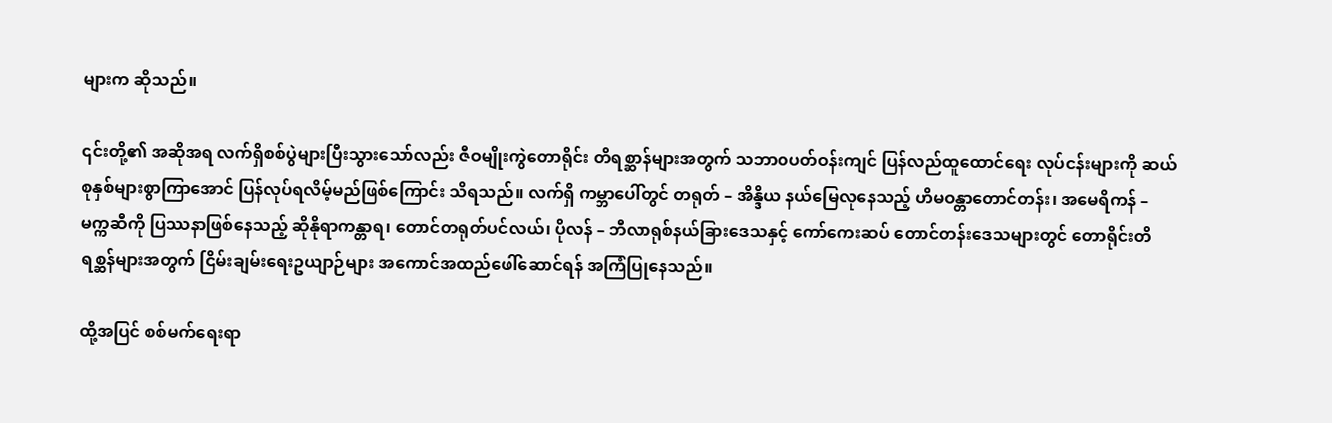များက ဆိုသည်။

၎င်းတို့၏ အဆိုအရ လက်ရှိစစ်ပွဲများပြီးသွားသော်လည်း ဇီဝမျိုးကွဲတောရိုင်း တိရစ္ဆာန်များအတွက် သဘာ၀ပတ်ဝန်းကျင် ပြန်လည်ထူထောင်ရေး လုပ်ငန်းများကို ဆယ်စုနှစ်များစွာကြာအောင် ပြန်လုပ်ရလိမ့်မည်ဖြစ်ကြောင်း သိရသည်။ လက်ရှိ ကမ္ဘာပေါ်တွင် တရုတ် – အိန္ဒိယ နယ်မြေလုနေသည့် ဟိမဝန္တာတောင်တန်း၊ အမေရိကန် – မက္ကဆီကို ပြဿနာဖြစ်နေသည့် ဆိုနိုရာကန္တာရ၊ တောင်တရုတ်ပင်လယ်၊ ပိုလန် – ဘီလာရုစ်နယ်ခြားဒေသနှင့် ကော်ကေးဆပ် တောင်တန်းဒေသများတွင် တောရိုင်းတိရစ္ဆန်များအတွက် ငြိမ်းချမ်းရေးဥယျာဉ်များ အကောင်အထည်ဖေါ်ဆောင်ရန် အကြံပြုနေသည်။

ထို့အပြင် စစ်မက်ရေးရာ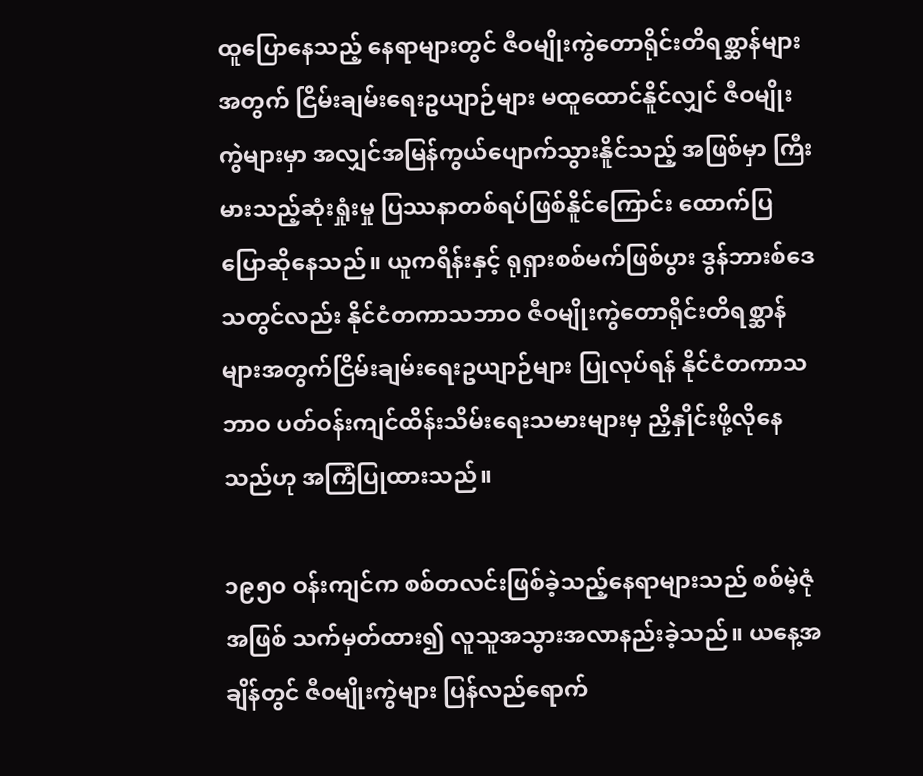ထူပြောနေသည့် နေရာများတွင် ဇီဝမျိုးကွဲတောရိုင်းတိရစ္ဆာန်များအတွက် ငြိမ်းချမ်းရေးဥယျာဉ်များ မထူထောင်နိူင်လျှင် ဇီဝမျိုးကွဲများမှာ အလျှင်အမြန်ကွယ်ပျောက်သွားနိူင်သည့် အဖြစ်မှာ ကြီးမားသည့်ဆုံးရှုံးမှု ပြဿနာတစ်ရပ်ဖြစ်နိူင်ကြောင်း ထောက်ပြပြောဆိုနေသည်။ ယူကရိန်းနှင့် ရုရှားစစ်မက်ဖြစ်ပွား ဒွန်ဘားစ်ဒေသတွင်လည်း နိုင်ငံတကာသဘာဝ ဇီဝမျိုးကွဲတောရိုင်းတိရစ္ဆာန်များအတွက်ငြိမ်းချမ်းရေးဥယျာဉ်များ ပြုလုပ်ရန် နိုင်ငံတကာသဘာဝ ပတ်ဝန်းကျင်ထိန်းသိမ်းရေးသမားများမှ ညှိနှိုင်းဖို့လိုနေသည်ဟု အကြံပြုထားသည်။

၁၉၅၀ ဝန်းကျင်က စစ်တလင်းဖြစ်ခဲ့သည့်နေရာများသည် စစ်မဲ့ဇုံအဖြစ် သက်မှတ်ထား၍ လူသူအသွားအလာနည်းခဲ့သည်။ ယနေ့အချိန်တွင် ဇီ၀မျိုးကွဲများ ပြန်လည်ရောက်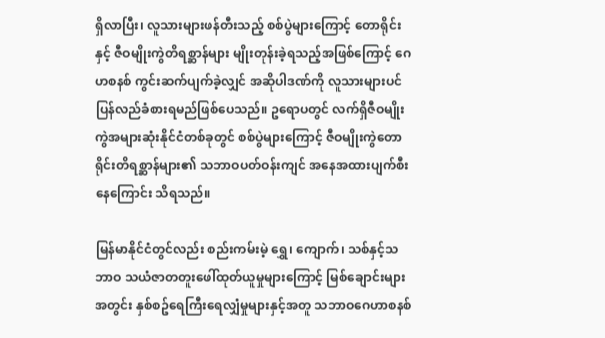ရှိလာပြီး၊ လူသားများဖန်တီးသည့် စစ်ပွဲများကြောင့် တောရိုင်းနှင့် ဇီဝမျိုးကွဲတိရစ္ဆာန်များ မျိုးတုန်းခဲ့ရသည့်အဖြစ်ကြောင့် ဂေဟစနစ် ကွင်းဆက်ပျက်ခဲ့လျှင် အဆိုပါဒဏ်ကို လူသားများပင်ပြန်လည်ခံစားရမည်ဖြစ်ပေသည်။ ဥရောပတွင် လက်ရှိဇီဝမျိုးကွဲအများဆုံးနိုင်ငံတစ်ခုတွင် စစ်ပွဲများကြောင့် ဇီဝမျိုးကွဲတောရိုင်းတိရစ္ဆာန်များ၏ သဘာဝပတ်ဝန်းကျင် အနေအထားပျက်စီးနေကြောင်း သိရသည်။

မြန်မာနိုင်ငံတွင်လည်း စည်းကမ်းမဲ့ ရွှေ၊ ကျောက်၊ သစ်နှင့်သဘာဝ သယံဇာတတူးဖေါ်ထုတ်ယူမှုများကြောင့် မြစ်ချောင်းများအတွင်း နှစ်စဥ်ရေကြီးရေလျှံမှုများနှင့်အတူ သဘာဝဂေဟာစနစ်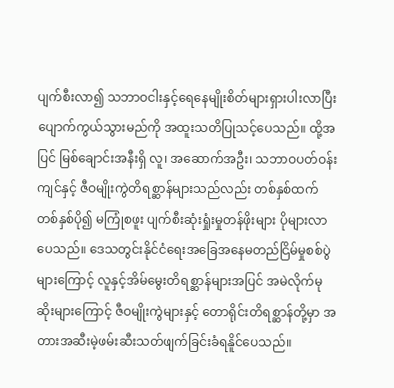ပျက်စီးလာ၍ သဘာဝငါးနှင့်ရေနေမျိုးစိတ်များရှားပါးလာပြီး ပျောက်ကွယ်သွားမည်ကို အထူးသတိပြုသင့်ပေသည်။ ထို့အပြင် မြစ်ချောင်းအနီးရှိ လူ၊ အဆောက်အဦး၊ သဘာဝပတ်ဝန်းကျင်နှင့် ဇီဝမျိုးကွဲတိရစ္ဆာန်များသည်လည်း တစ်နှစ်ထက် တစ်နှစ်ပို၍ မကြုံစဖူး ပျက်စီးဆုံးရှုံးမှုတန်ဖိုးများ ပိုများလာပေသည်။ ဒေသတွင်းနိုင်ငံရေးအခြေအနေမတည်ငြိမ်မှုစစ်ပွဲများကြောင့် လူနှင့်အိမ်မွေးတိရစ္ဆာန်များအပြင် အမဲလိုက်မုဆိုးများကြောင့် ဇီဝမျိုးကွဲများနှင့် တောရိုင်းတိရစ္ဆာန်တို့မှာ အတားအဆီးမဲ့ဖမ်းဆီးသတ်ဖျက်ခြင်းခံရနိူင်ပေသည်။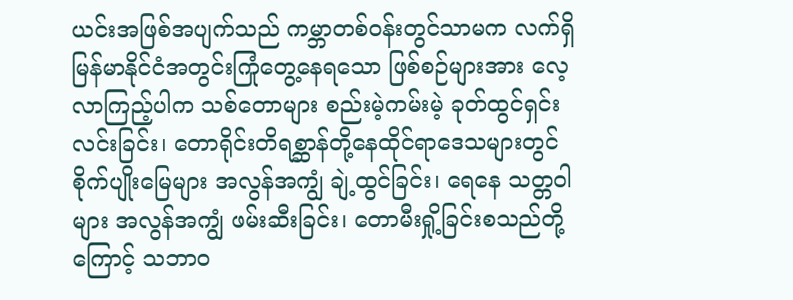ယင်းအဖြစ်အပျက်သည် ကမ္ဘာတစ်ဝန်းတွင်သာမက လက်ရှိမြန်မာနိုင်ငံအတွင်းကြုံတွေ့နေရသော ဖြစ်စဉ်များအား လေ့လာကြည့်ပါက သစ်တောများ စည်းမဲ့ကမ်းမဲ့ ခုတ်ထွင်ရှင်းလင်းခြင်း၊ တောရိုင်းတိရစ္ဆာန်တို့နေထိုင်ရာဒေသများတွင် စိုက်ပျိုးမြေများ အလွန်အကျွံ ချဲ့ထွင်ခြင်း၊ ရေနေ သတ္တဝါများ အလွန်အကျွံ ဖမ်းဆီးခြင်း၊ တောမီးရှို့ခြင်းစသည်တို့ကြောင့် သဘာဝ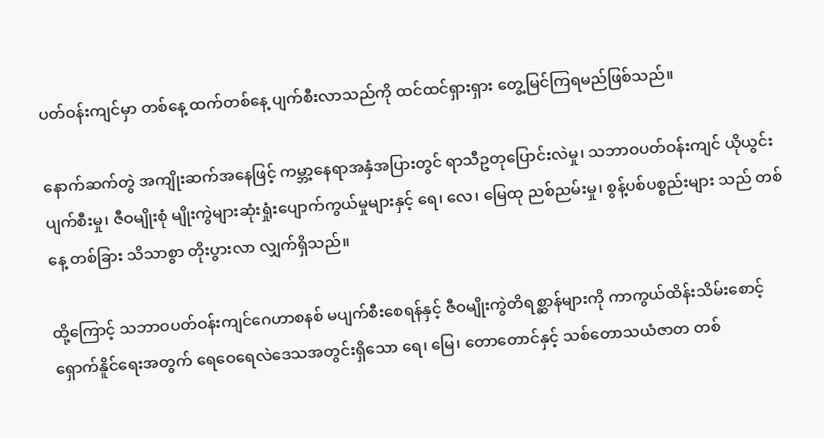ပတ်ဝန်းကျင်မှာ တစ်နေ့ ထက်တစ်နေ့ ပျက်စီးလာသည်ကို ထင်ထင်ရှားရှား တွေ့မြင်ကြရမည်ဖြစ်သည်။

နောက်ဆက်တွဲ အကျိုးဆက်အနေဖြင့် ကမ္ဘာ့နေရာအနှံအပြားတွင် ရာသီဥတုပြောင်းလဲမှု၊ သဘာဝပတ်ဝန်းကျင် ယိုယွင်းပျက်စီးမှု၊ ဇီဝမျိုးစုံ မျိုးကွဲများဆုံးရှုံးပျောက်ကွယ်မှုများနှင့် ရေ၊ လေ၊ မြေထု ညစ်ညမ်းမှု၊ စွန့်ပစ်ပစ္စည်းများ သည် တစ်နေ့ တစ်ခြား သိသာစွာ တိုးပွားလာ လျှက်ရှိသည်။

ထို့ကြောင့် သဘာဝပတ်ဝန်းကျင်ဂေဟာစနစ် မပျက်စီးစေရန်နှင့် ဇီဝမျိုးကွဲတိရစ္ဆာန်များကို ကာကွယ်ထိန်းသိမ်းစောင့်ရှောက်နိူင်ရေးအတွက် ရေဝေရေလဲဒေသအတွင်းရှိသော ရေ၊ မြေ၊ တောတောင်နှင့် သစ်တောသယံဇာတ တစ်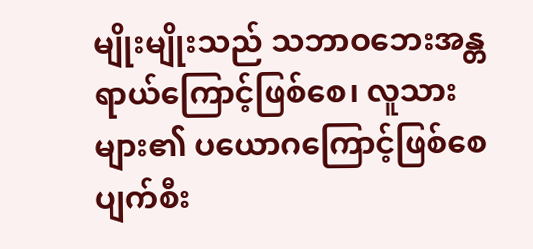မျိုးမျိုးသည် သဘာဝဘေးအန္တရာယ်ကြောင့်ဖြစ်စေ၊ လူသားများ၏ ပယောဂကြောင့်ဖြစ်စေ ပျက်စီး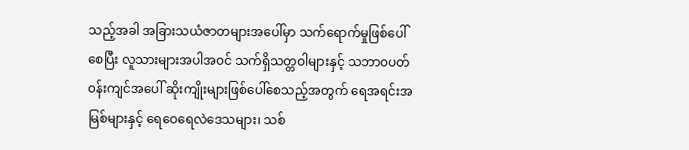သည့်အခါ အခြားသယံဇာတများအပေါ်မှာ သက်ရောက်မှုဖြစ်ပေါ်စေပြီး လူသားများအပါအ၀င် သက်ရှိသတ္တဝါများနှင့် သဘာ၀ပတ်၀န်းကျင်အပေါ် ဆိုးကျိုးများဖြစ်ပေါ်စေသည့်အတွက် ရေအရင်းအမြစ်များနှင့် ရေဝေရေလဲဒေသများ၊ သစ်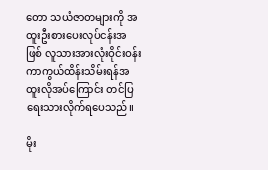တော သယံဇာတများကို အထူးဦးစားပေးလုပ်ငန်းအဖြစ် လူသားအားလုံးဝိုင်းဝန်း ကာကွယ်ထိန်းသိမ်းရန်အထူးလိုအပ်ကြောင်း တင်ပြရေးသားလိုက်ရပေသည်။

မိုး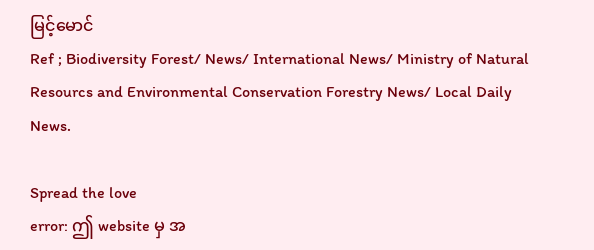မြင့်မောင်
Ref ; Biodiversity Forest/ News/ International News/ Ministry of Natural Resourcs and Environmental Conservation Forestry News/ Local Daily News.

Spread the love
error: ဤ website မှ အ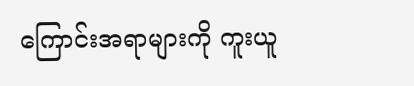ကြောင်းအရာများကို ကူးယူ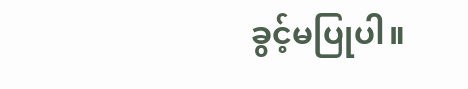ခွင့်မပြုပါ။